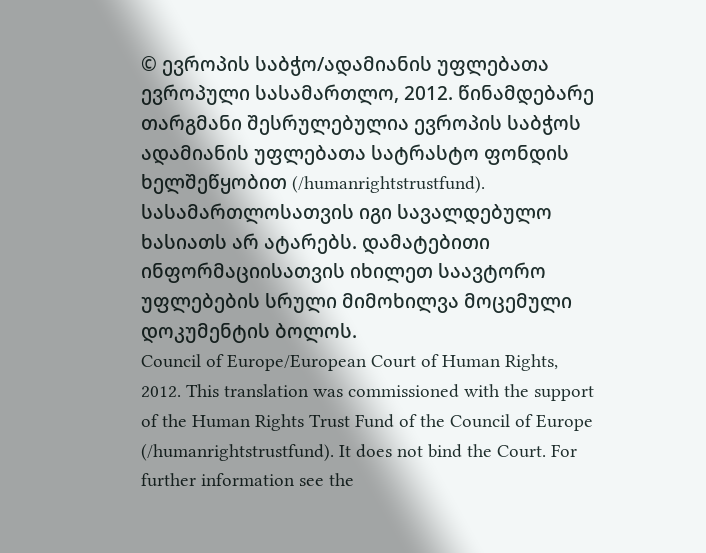© ევროპის საბჭო/ადამიანის უფლებათა ევროპული სასამართლო, 2012. წინამდებარე თარგმანი შესრულებულია ევროპის საბჭოს ადამიანის უფლებათა სატრასტო ფონდის ხელშეწყობით (/humanrightstrustfund). სასამართლოსათვის იგი სავალდებულო ხასიათს არ ატარებს. დამატებითი ინფორმაციისათვის იხილეთ საავტორო უფლებების სრული მიმოხილვა მოცემული დოკუმენტის ბოლოს.
Council of Europe/European Court of Human Rights, 2012. This translation was commissioned with the support of the Human Rights Trust Fund of the Council of Europe (/humanrightstrustfund). It does not bind the Court. For further information see the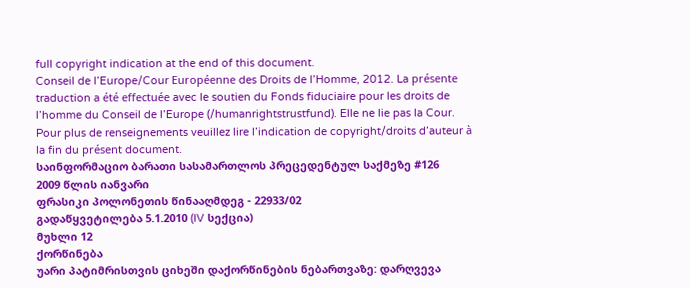full copyright indication at the end of this document.
Conseil de l’Europe/Cour Européenne des Droits de l’Homme, 2012. La présente traduction a été effectuée avec le soutien du Fonds fiduciaire pour les droits de l’homme du Conseil de l’Europe (/humanrightstrustfund). Elle ne lie pas la Cour. Pour plus de renseignements veuillez lire l’indication de copyright/droits d’auteur à la fin du présent document.
საინფორმაციო ბარათი სასამართლოს პრეცედენტულ საქმეზე #126
2009 წლის იანვარი
ფრასიკი პოლონეთის წინააღმდეგ - 22933/02
გადაწყვეტილება 5.1.2010 (IV სექცია)
მუხლი 12
ქორწინება
უარი პატიმრისთვის ციხეში დაქორწინების ნებართვაზე: დარღვევა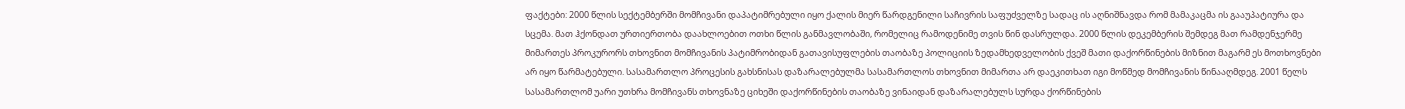ფაქტები: 2000 წლის სექტემბერში მომჩივანი დაპატიმრებული იყო ქალის მიერ წარდგენილი საჩივრის საფუძველზე სადაც ის აღნიშნავდა რომ მამაკაცმა ის გააუპატიურა და სცემა. მათ ჰქონდათ ურთიერთობა დაახლოებით ოთხი წლის განმავლობაში, რომელიც რამოდენიმე თვის წინ დასრულდა. 2000 წლის დეკემბერის შემდეგ მათ რამდენჯერმე მიმართეს პროკურორს თხოვნით მომჩივანის პატიმრობიდან გათავისუფლების თაობაზე პოლიციის ზედამხედველობის ქვეშ მათი დაქორწინების მიზნით მაგარმ ეს მოთხოვნები არ იყო წარმატებული. სასამართლო პროცესის გახსნისას დაზარალებულმა სასამართლოს თხოვნით მიმართა არ დაეკითხათ იგი მოწმედ მომჩივანის წინააღმდეგ. 2001 წელს სასამართლომ უარი უთხრა მომჩივანს თხოვნაზე ციხეში დაქორწინების თაობაზე ვინაიდან დაზარალებულს სურდა ქორწინების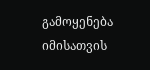გამოყენება იმისათვის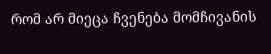რომ არ მიეცა ჩვენება მომჩივანის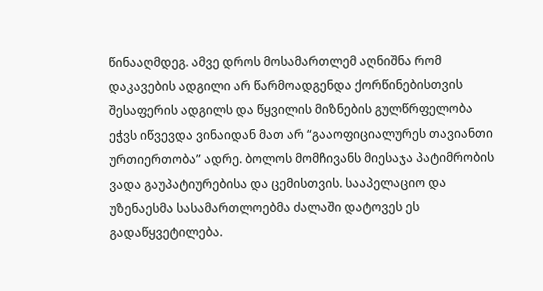წინააღმდეგ. ამვე დროს მოსამართლემ აღნიშნა რომ დაკავების ადგილი არ წარმოადგენდა ქორწინებისთვის შესაფერის ადგილს და წყვილის მიზნების გულწრფელობა ეჭვს იწვევდა ვინაიდან მათ არ “გააოფიციალურეს თავიანთი ურთიერთობა” ადრე. ბოლოს მომჩივანს მიესაჯა პატიმრობის ვადა გაუპატიურებისა და ცემისთვის. სააპელაციო და უზენაესმა სასამართლოებმა ძალაში დატოვეს ეს გადაწყვეტილება.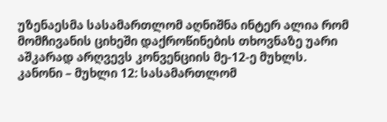უზენაესმა სასამართლომ აღნიშნა ინტერ ალია რომ მომჩივანის ციხეში დაქროწინების თხოვნაზე უარი აშკარად არღვევს კონვენციის მე-12-ე მუხლს.
კანონი – მუხლი 12: სასამართლომ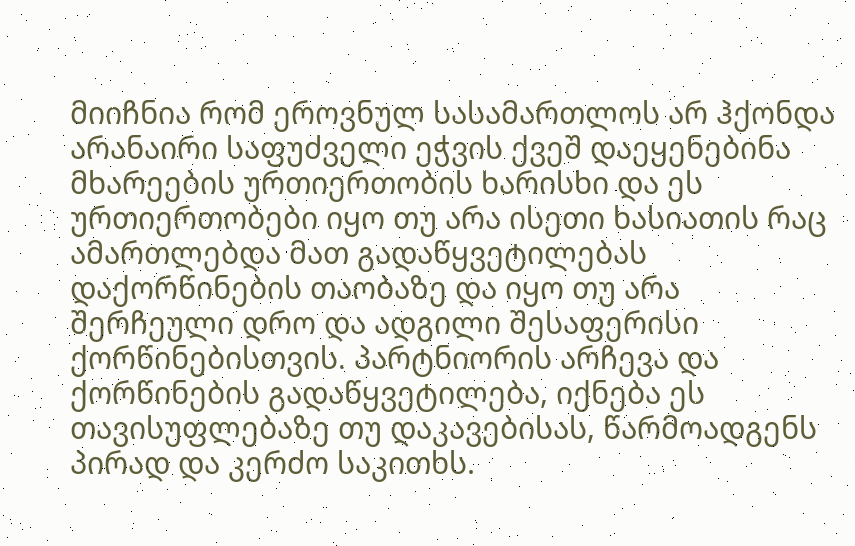მიიჩნია რომ ეროვნულ სასამართლოს არ ჰქონდა არანაირი საფუძველი ეჭვის ქვეშ დაეყენებინა მხარეების ურთიერთობის ხარისხი და ეს ურთიერთობები იყო თუ არა ისეთი ხასიათის რაც ამართლებდა მათ გადაწყვეტილებას დაქორწინების თაობაზე და იყო თუ არა შერჩეული დრო და ადგილი შესაფერისი ქორწინებისთვის. პარტნიორის არჩევა და ქორწინების გადაწყვეტილება, იქნება ეს თავისუფლებაზე თუ დაკავებისას, წარმოადგენს პირად და კერძო საკითხს.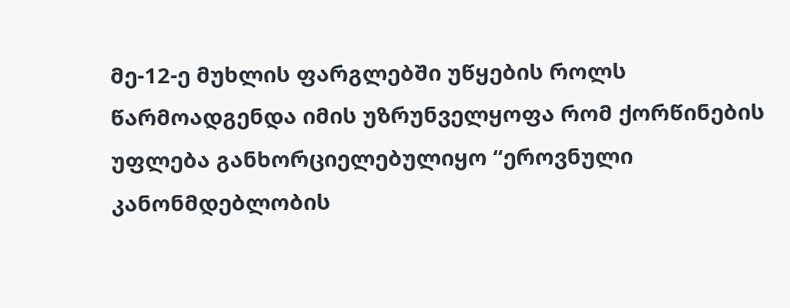მე-12-ე მუხლის ფარგლებში უწყების როლს წარმოადგენდა იმის უზრუნველყოფა რომ ქორწინების უფლება განხორციელებულიყო “ეროვნული კანონმდებლობის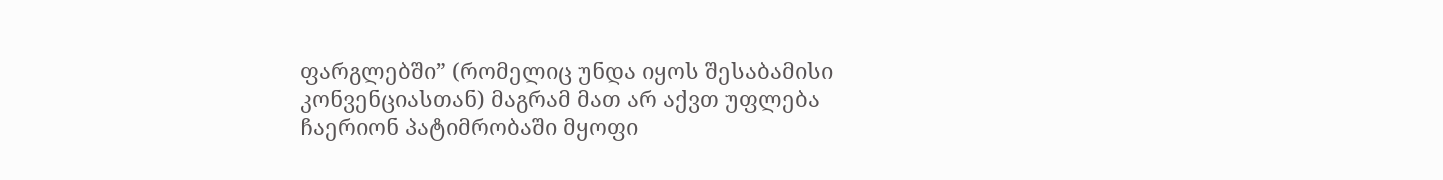ფარგლებში” (რომელიც უნდა იყოს შესაბამისი კონვენციასთან) მაგრამ მათ არ აქვთ უფლება ჩაერიონ პატიმრობაში მყოფი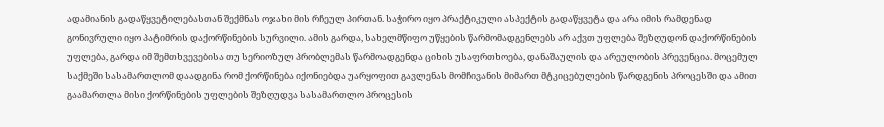ადამიანის გადაწყვეტილებასთან შექმნას ოჯახი მის რჩეულ პირთან. საჭირო იყო პრაქტიკული ასპექტის გადაწყვეტა და არა იმის რამდენად გონივრული იყო პატიმრის დაქორწინების სურვილი. ამის გარდა, სახელმწიფო უწყების წარმომადგენლებს არ აქვთ უფლება შეზღუდონ დაქორწინების უფლება, გარდა იმ შემთხვევებისა თუ სერიოზულ პრობლემას წარმოადგენდა ციხის უსაფრთხოება, დანაშაულის და არეულობის პრევენცია. მოცემულ საქმეში სასამართლომ დაადგინა რომ ქორწინება იქონიებდა უარყოფით გავლენას მომჩივანის მიმართ მტკიცებულების წარდგენის პროცესში და ამით გაამართლა მისი ქორწინების უფლების შეზღუდვა სასამართლო პროცესის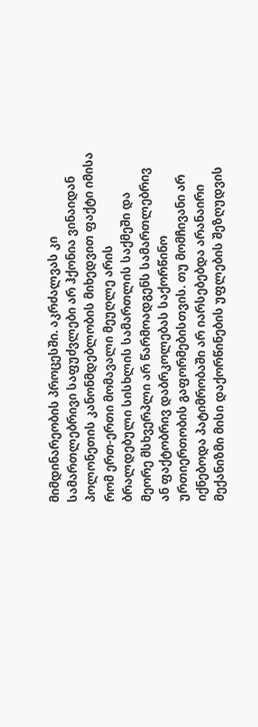მიმდინარეობის პროცესში. აკრძალვას კი სამართლებრივი საფუძვლები არ ჰქონია ვინაიდან პოლონეთის კანონმდებლობის მიხედვით ფაქტი იმისა რომ ერთ-ერთი მომავალი მეუღლე არის ბრალდებული სისხლის სამართლის საქმეში და მეორე მსხვერპლი არ წარმოადგენს სამართლებრივ ან ფაქტობრივ დაბრკოლებას საქორწინო ურთიერთობის გაფორმებისთვის. თუ მომჩივანი არ იქნებოდა პატიმრობაში არ იარსებებდა არანაირი მექანიზმი მისი დაქორწინების უფლების შეზღუდვის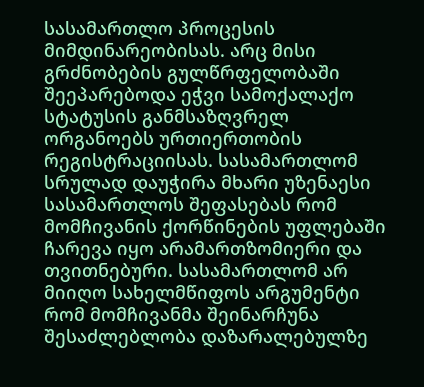სასამართლო პროცესის მიმდინარეობისას. არც მისი გრძნობების გულწრფელობაში შეეპარებოდა ეჭვი სამოქალაქო სტატუსის განმსაზღვრელ ორგანოებს ურთიერთობის რეგისტრაციისას. სასამართლომ სრულად დაუჭირა მხარი უზენაესი სასამართლოს შეფასებას რომ მომჩივანის ქორწინების უფლებაში ჩარევა იყო არამართზომიერი და თვითნებური. სასამართლომ არ მიიღო სახელმწიფოს არგუმენტი რომ მომჩივანმა შეინარჩუნა შესაძლებლობა დაზარალებულზე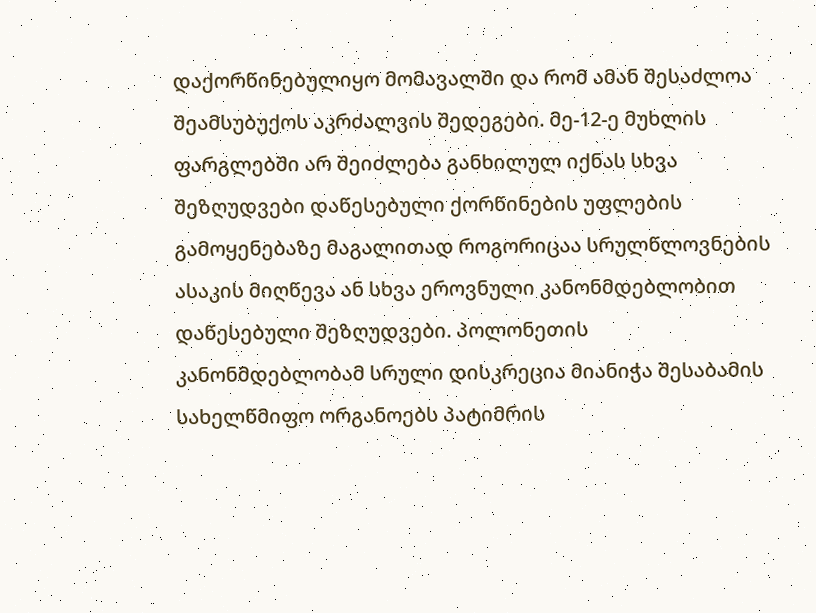დაქორწინებულიყო მომავალში და რომ ამან შესაძლოა შეამსუბუქოს აკრძალვის შედეგები. მე-12-ე მუხლის ფარგლებში არ შეიძლება განხილულ იქნას სხვა შეზღუდვები დაწესებული ქორწინების უფლების გამოყენებაზე მაგალითად როგორიცაა სრულწლოვნების ასაკის მიღწევა ან სხვა ეროვნული კანონმდებლობით დაწესებული შეზღუდვები. პოლონეთის კანონმდებლობამ სრული დისკრეცია მიანიჭა შესაბამის სახელწმიფო ორგანოებს პატიმრის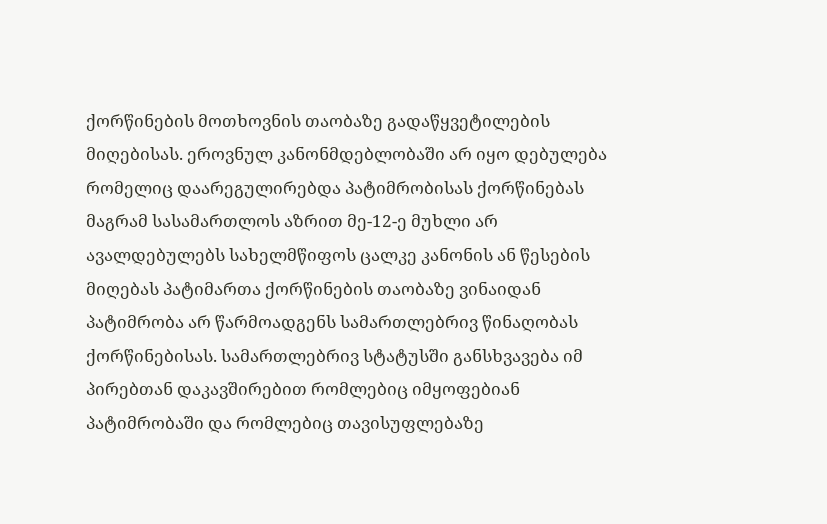ქორწინების მოთხოვნის თაობაზე გადაწყვეტილების მიღებისას. ეროვნულ კანონმდებლობაში არ იყო დებულება რომელიც დაარეგულირებდა პატიმრობისას ქორწინებას მაგრამ სასამართლოს აზრით მე-12-ე მუხლი არ ავალდებულებს სახელმწიფოს ცალკე კანონის ან წესების მიღებას პატიმართა ქორწინების თაობაზე ვინაიდან პატიმრობა არ წარმოადგენს სამართლებრივ წინაღობას ქორწინებისას. სამართლებრივ სტატუსში განსხვავება იმ პირებთან დაკავშირებით რომლებიც იმყოფებიან პატიმრობაში და რომლებიც თავისუფლებაზე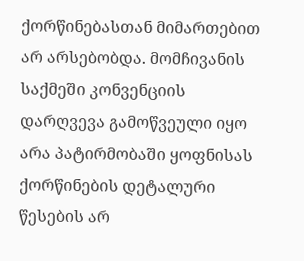ქორწინებასთან მიმართებით არ არსებობდა. მომჩივანის საქმეში კონვენციის დარღვევა გამოწვეული იყო არა პატირმობაში ყოფნისას ქორწინების დეტალური წესების არ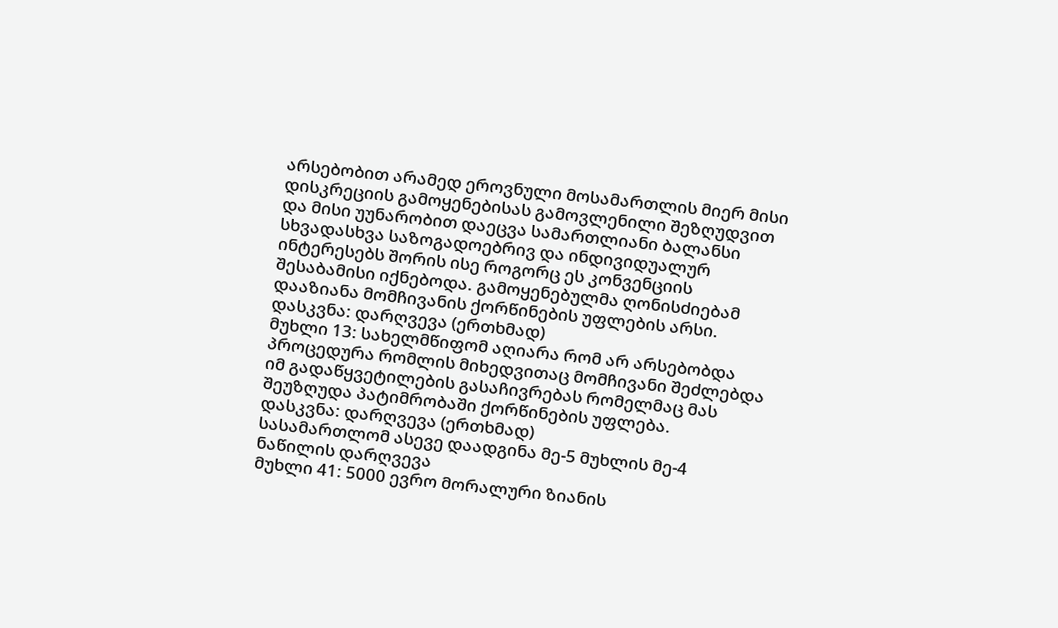არსებობით არამედ ეროვნული მოსამართლის მიერ მისი დისკრეციის გამოყენებისას გამოვლენილი შეზღუდვით და მისი უუნარობით დაეცვა სამართლიანი ბალანსი სხვადასხვა საზოგადოებრივ და ინდივიდუალურ ინტერესებს შორის ისე როგორც ეს კონვენციის შესაბამისი იქნებოდა. გამოყენებულმა ღონისძიებამ დააზიანა მომჩივანის ქორწინების უფლების არსი.
დასკვნა: დარღვევა (ერთხმად)
მუხლი 13: სახელმწიფომ აღიარა რომ არ არსებობდა პროცედურა რომლის მიხედვითაც მომჩივანი შეძლებდა იმ გადაწყვეტილების გასაჩივრებას რომელმაც მას შეუზღუდა პატიმრობაში ქორწინების უფლება.
დასკვნა: დარღვევა (ერთხმად)
სასამართლომ ასევე დაადგინა მე-5 მუხლის მე-4 ნაწილის დარღვევა
მუხლი 41: 5000 ევრო მორალური ზიანის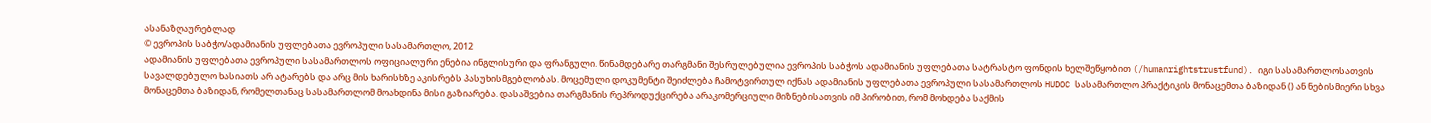ასანაზღაურებლად
© ევროპის საბჭო/ადამიანის უფლებათა ევროპული სასამართლო, 2012
ადამიანის უფლებათა ევროპული სასამართლოს ოფიციალური ენებია ინგლისური და ფრანგული. წინამდებარე თარგმანი შესრულებულია ევროპის საბჭოს ადამიანის უფლებათა სატრასტო ფონდის ხელშეწყობით (/humanrightstrustfund). იგი სასამართლოსათვის სავალდებულო ხასიათს არ ატარებს და არც მის ხარისხზე აკისრებს პასუხისმგებლობას. მოცემული დოკუმენტი შეიძლება ჩამოტვირთულ იქნას ადამიანის უფლებათა ევროპული სასამართლოს HUDOC სასამართლო პრაქტიკის მონაცემთა ბაზიდან () ან ნებისმიერი სხვა მონაცემთა ბაზიდან, რომელთანაც სასამართლომ მოახდინა მისი გაზიარება. დასაშვებია თარგმანის რეპროდუქცირება არაკომერციული მიზნებისათვის იმ პირობით, რომ მოხდება საქმის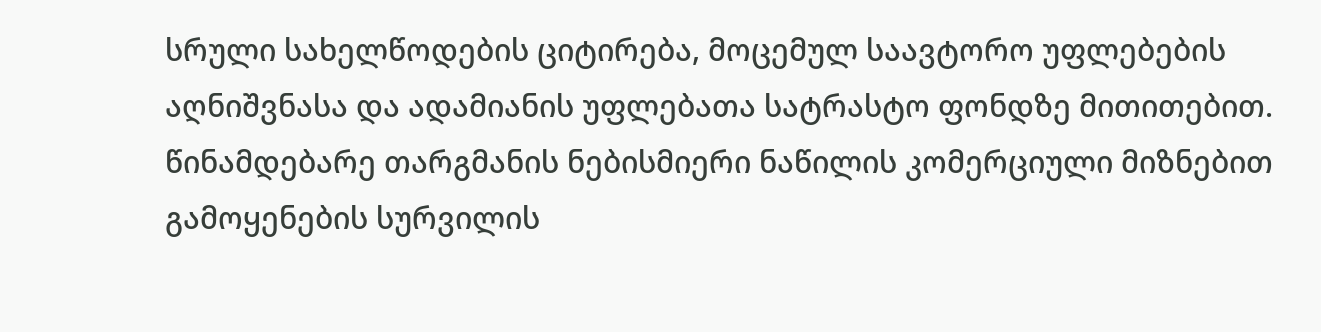სრული სახელწოდების ციტირება, მოცემულ საავტორო უფლებების აღნიშვნასა და ადამიანის უფლებათა სატრასტო ფონდზე მითითებით. წინამდებარე თარგმანის ნებისმიერი ნაწილის კომერციული მიზნებით გამოყენების სურვილის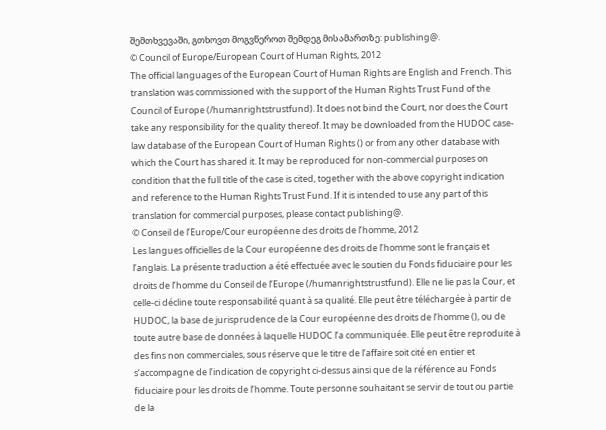შემთხვევაში, გთხოვთ მოგვწეროთ შემდეგ მისამართზე: publishing@.
© Council of Europe/European Court of Human Rights, 2012
The official languages of the European Court of Human Rights are English and French. This translation was commissioned with the support of the Human Rights Trust Fund of the Council of Europe (/humanrightstrustfund). It does not bind the Court, nor does the Court take any responsibility for the quality thereof. It may be downloaded from the HUDOC case-law database of the European Court of Human Rights () or from any other database with which the Court has shared it. It may be reproduced for non-commercial purposes on condition that the full title of the case is cited, together with the above copyright indication and reference to the Human Rights Trust Fund. If it is intended to use any part of this translation for commercial purposes, please contact publishing@.
© Conseil de l’Europe/Cour européenne des droits de l’homme, 2012
Les langues officielles de la Cour européenne des droits de l’homme sont le français et l’anglais. La présente traduction a été effectuée avec le soutien du Fonds fiduciaire pour les droits de l’homme du Conseil de l’Europe (/humanrightstrustfund). Elle ne lie pas la Cour, et celle-ci décline toute responsabilité quant à sa qualité. Elle peut être téléchargée à partir de HUDOC, la base de jurisprudence de la Cour européenne des droits de l’homme (), ou de toute autre base de données à laquelle HUDOC l’a communiquée. Elle peut être reproduite à des fins non commerciales, sous réserve que le titre de l’affaire soit cité en entier et s’accompagne de l’indication de copyright ci-dessus ainsi que de la référence au Fonds fiduciaire pour les droits de l’homme. Toute personne souhaitant se servir de tout ou partie de la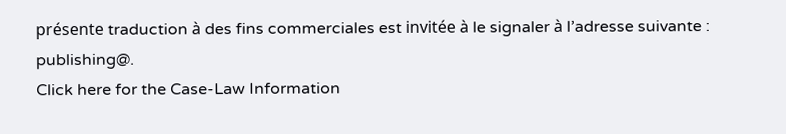présente traduction à des fins commerciales est invitée à le signaler à l’adresse suivante : publishing@.
Click here for the Case-Law Information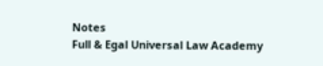Notes
Full & Egal Universal Law Academy